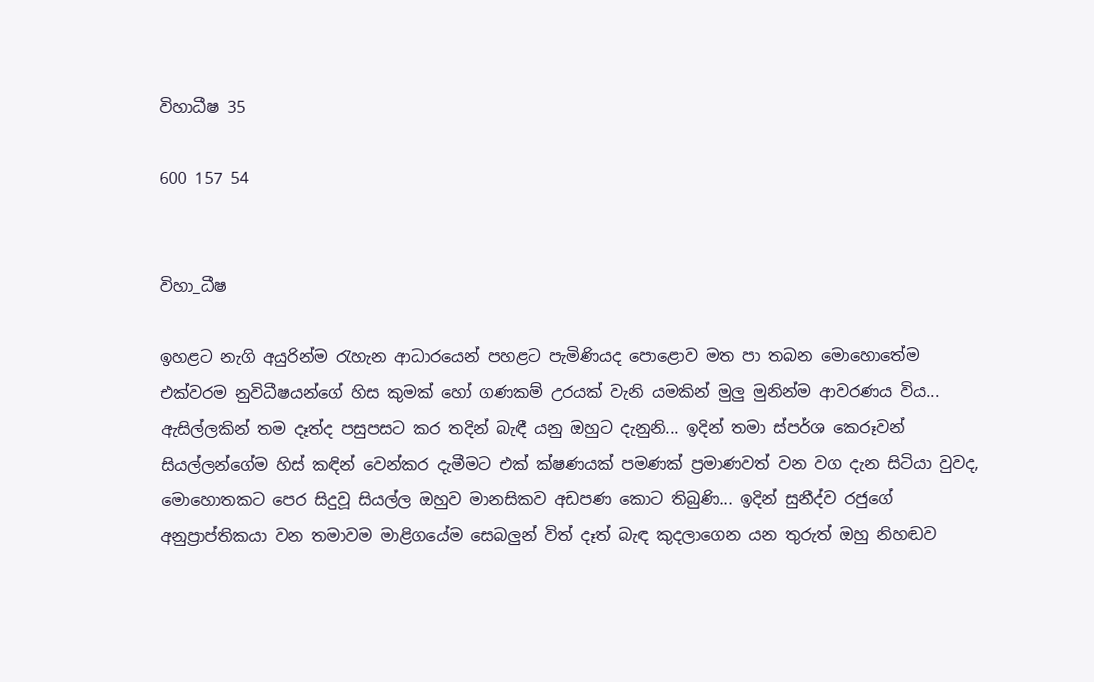විහාධීෂ 35

600 157 54


විහා_ධීෂ

ඉහළට නැගි අයුරින්ම රැහැන ආධාරයෙන් පහළට පැමිණියද පොළොව මත පා තබන මොහොතේම එක්වරම නුවිධීෂයන්ගේ හිස කුමක් හෝ ගණකම් උරයක් වැනි යමකින් මුලු මුනින්ම ආවරණය විය... ඇසිල්ලකින් තම දෑත්ද පසුපසට කර තදින් බැඳී යනු ඔහුට දැනුනි... ඉදින් තමා ස්පර්ශ කෙරූවන් සියල්ලන්ගේම හිස් කඳින් වෙන්කර දැමීමට එක් ක්ෂණයක් පමණක් ප්‍රමාණවත් වන වග දැන සිටියා වුවද, මොහොතකට පෙර සිදුවූ සියල්ල ඔහුව මානසිකව අඩපණ කොට තිබුණි... ඉදින් සුනීද්ව රජුගේ අනුප්‍රාප්තිකයා වන තමාවම මාළිගයේම සෙබලුන් විත් දෑත් බැඳ කුදලාගෙන යන තුරුත් ඔහු නිහඬව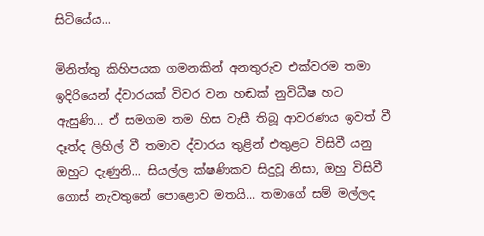සිටියේය...

මිනිත්තු කිහිපයක ගමනකින් අනතුරුව එක්වරම තමා ඉදිරියෙන් ද්වාරයක් විවර වන හඬක් නුවිධීෂ හට ඇසුණි... ඒ සමගම තම හිස වැසී තිබූ ආවරණය ඉවත් වී දෑත්ද ලිහිල් වී තමාව ද්වාරය තුළින් එතුළට විසිවී යනු ඔහුට දැණුනි... සියල්ල ක්ෂණිකව සිදුවූ නිසා, ඔහු විසිවී ගොස් නැවතුනේ පොළොව මතයි... තමාගේ සම් මල්ලද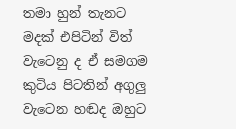තමා හුන් තැනට මදක් එපිටින් විත් වැටෙනු ද ඒ සමගම කුටිය පිටතින් අගුලු වැටෙන හඬද ඔහුට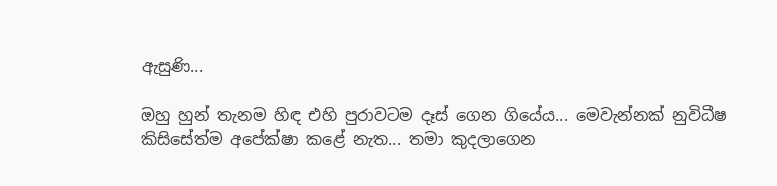ඇසුණි...

ඔහු හුන් තැනම හිඳ එහි පුරාවටම දෑස් ගෙන ගියේය... මෙවැන්නක් නුවිධීෂ කිසිසේත්ම අපේක්ෂා කළේ නැත... තමා කුදලාගෙන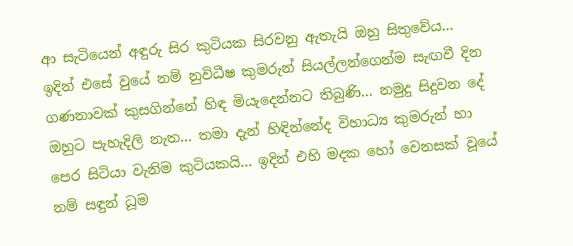ආ සැටියෙන් අඳුරු සිර කුටියක සිරවනු ඇතැයි ඔහු සිතුවේය... ඉදින් එසේ වුයේ නම් නුවිධීෂ කුමරුන් සියල්ලන්ගෙන්ම සැඟවී දින ගණනාවක් කුසගින්නේ හිඳ මියැදෙන්නට තිබුණි... නමුදු සිදුවන දේ ඔහුට පැහැදිලි නැත... තමා දැන් හිඳින්නේද විහාධ්‍ය කුමරුන් හා පෙර සිටියා වැනිම කුටියකයි... ඉදින් එහි මදක හෝ වෙනසක් වූයේ නම් සඳුන් ධූම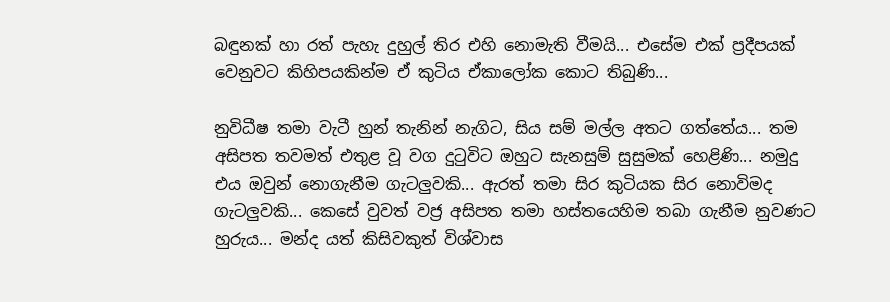බඳුනක් හා රත් පැහැ දුහුල් තිර එහි නොමැති වීමයි... එසේම එක් ප්‍රදීපයක් වෙනුවට කිහිපයකින්ම ඒ කුටිය ඒකාලෝක කොට තිබුණි...

නුවිධීෂ තමා වැටී හුන් තැනින් නැගිට, සිය සම් මල්ල අතට ගත්තේය... තම අසිපත තවමත් එතුළ වූ වග දුටුවිට ඔහුට සැනසුම් සුසුමක් හෙළිණි... නමුදු එය ඔවුන් නොගැනීම ගැටලුවකි... ඇරත් තමා සිර කුටියක සිර නොවිමද ගැටලුවකි... කෙසේ වුවත් වජ්‍ර අසිපත තමා හස්තයෙහිම තබා ගැනීම නුවණට හුරුය... මන්ද යත් කිසිවකුත් විශ්වාස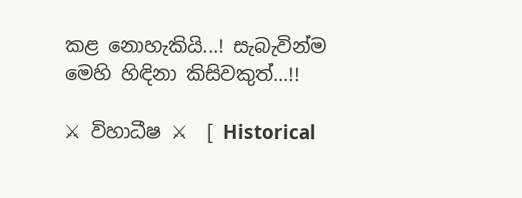කළ නොහැකියි...! සැබැවින්ම මෙහි හිඳිනා කිසිවකුත්...!!

⚔ විහාධීෂ ⚔  [ Historical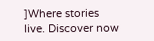]Where stories live. Discover now